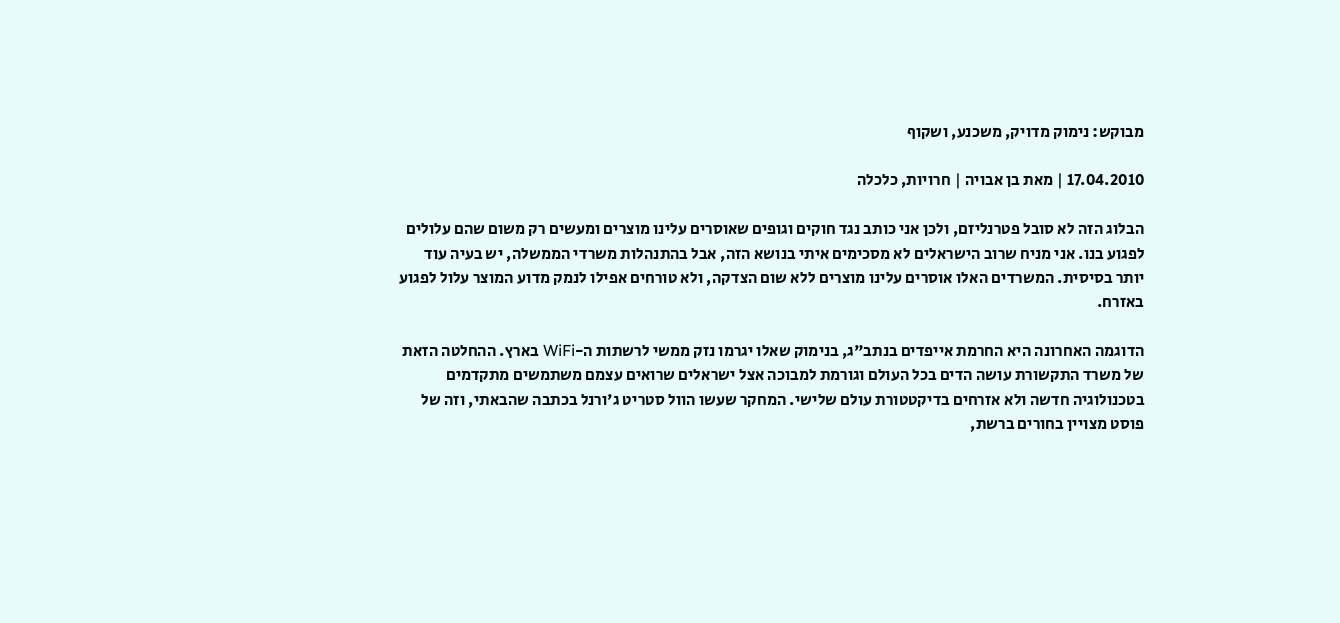מבוקש: נימוק מדויק, משכנע, ושקוף

17.04.2010 | מאת בן אבויה | חרויות, כלכלה

הבלוג הזה לא סובל פטרנליזם, ולכן אני כותב נגד חוקים וגופים שאוסרים עלינו מוצרים ומעשים רק משום שהם עלולים לפגוע בנו. אני מניח שרוב הישראלים לא מסכימים איתי בנושא הזה, אבל בהתנהלות משרדי הממשלה, יש בעיה עוד יותר בסיסית. המשרדים האלו אוסרים עלינו מוצרים ללא שום הצדקה, ולא טורחים אפילו לנמק מדוע המוצר עלול לפגוע באזרח.

הדוגמה האחרונה היא החרמת אייפדים בנתב"ג, בנימוק שאלו יגרמו נזק ממשי לרשתות ה-WiFi בארץ. ההחלטה הזאת של משרד התקשורת עושה הדים בכל העולם וגורמת למבוכה אצל ישראלים שרואים עצמם משתמשים מתקדמים בטכנולוגיה חדשה ולא אזרחים בדיקטטורת עולם שלישי. המחקר שעשו הוול סטריט ג'ורנל בכתבה שהבאתי, וזה של פוסט מצויין בחורים ברשת,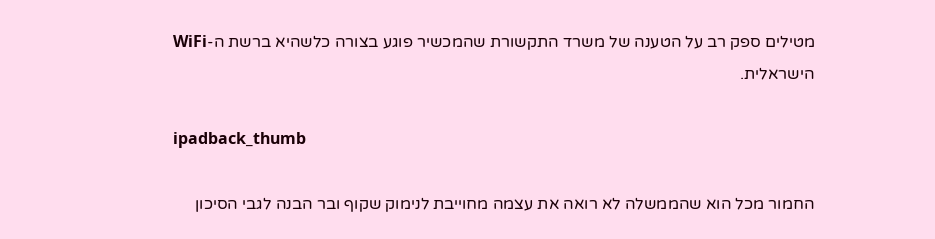מטילים ספק רב על הטענה של משרד התקשורת שהמכשיר פוגע בצורה כלשהיא ברשת ה-WiFi הישראלית.

ipadback_thumb

החמור מכל הוא שהממשלה לא רואה את עצמה מחוייבת לנימוק שקוף ובר הבנה לגבי הסיכון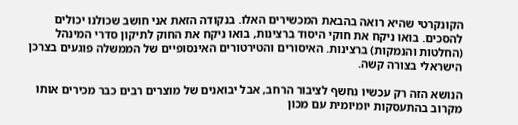הקונקרטי שהיא רואה בהבאת המכשירים האלו. בנקודה הזאת אני חושב שכולנו יכולים להסכים. בואו ניקח את חוקי היסוד ברצינות, בואו ניקח את החוק לתיקון סדרי המינהל (החלטות והנמקות) ברצינות. האיסורים והטירטורים האינסופיים של הממשלה פוגעים בצרכן הישראלי בצורה קשה.

הנושא הזה רק עכשיו נחשף לציבור הרחב, אבל יבואנים של מוצרים רבים כבר מכירים אותו מקרוב בהתעסקות יומיומית עם מכון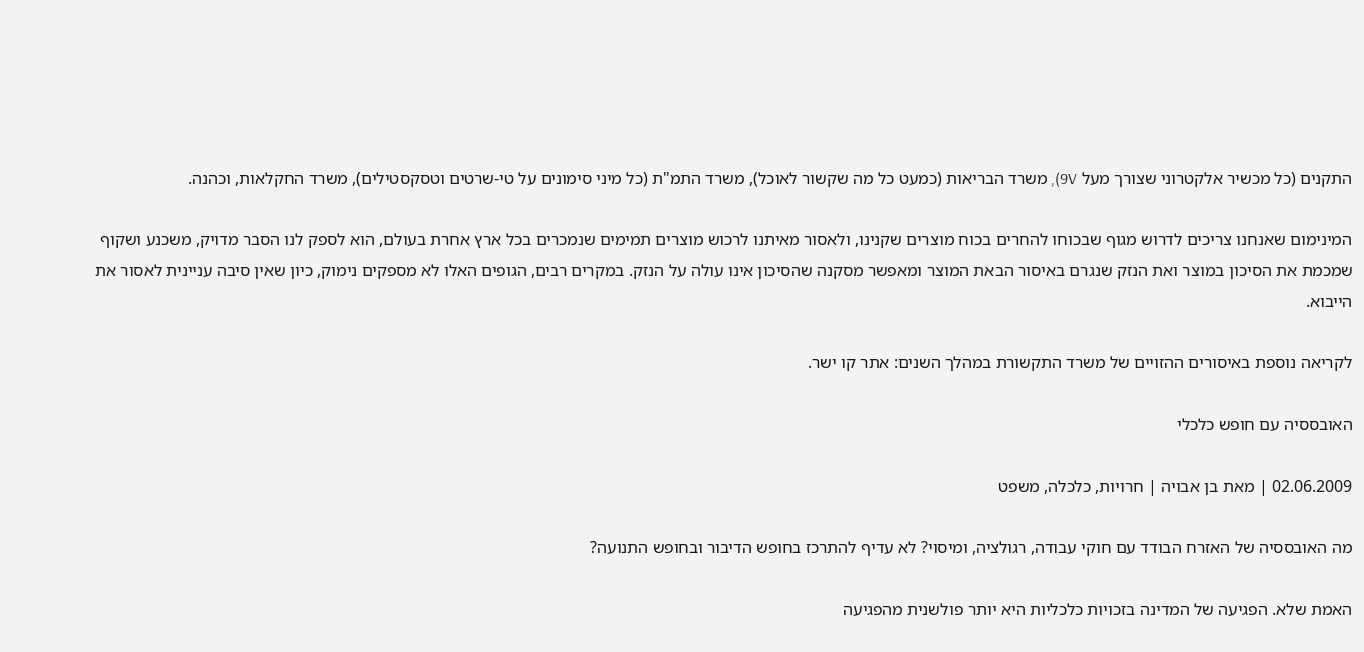התקנים (כל מכשיר אלקטרוני שצורך מעל 9V), משרד הבריאות (כמעט כל מה שקשור לאוכל), משרד התמ"ת (כל מיני סימונים על טי-שרטים וטסקסטילים), משרד החקלאות, וכהנה.

המינימום שאנחנו צריכים לדרוש מגוף שבכוחו להחרים בכוח מוצרים שקנינו, ולאסור מאיתנו לרכוש מוצרים תמימים שנמכרים בכל ארץ אחרת בעולם, הוא לספק לנו הסבר מדויק, משכנע ושקוף שמכמת את הסיכון במוצר ואת הנזק שנגרם באיסור הבאת המוצר ומאפשר מסקנה שהסיכון אינו עולה על הנזק. במקרים רבים, הגופים האלו לא מספקים נימוק, כיון שאין סיבה עניינית לאסור את הייבוא.

לקריאה נוספת באיסורים ההזויים של משרד התקשורת במהלך השנים: אתר קו ישר.

האובססיה עם חופש כלכלי

02.06.2009 | מאת בן אבויה | חרויות, כלכלה, משפט

מה האובססיה של האזרח הבודד עם חוקי עבודה, רגולציה, ומיסוי? לא עדיף להתרכז בחופש הדיבור ובחופש התנועה?

האמת שלא. הפגיעה של המדינה בזכויות כלכליות היא יותר פולשנית מהפגיעה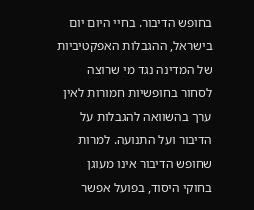בחופש הדיבור. בחיי היום יום בישראל, ההגבלות האפקטיביות של המדינה נגד מי שרוצה לסחור בחופשיות חמורות לאין ערך בהשוואה להגבלות על הדיבור ועל התנועה. למרות שחופש הדיבור אינו מעוגן בחוקי היסוד, בפועל אפשר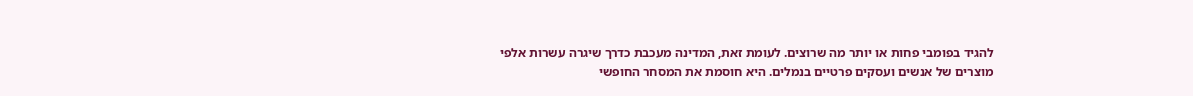להגיד בפומבי פחות או יותר מה שרוצים. לעומת זאת, המדינה מעכבת כדרך שיגרה עשרות אלפי מוצרים של אנשים ועסקים פרטיים בנמלים. היא חוסמת את המסחר החופשי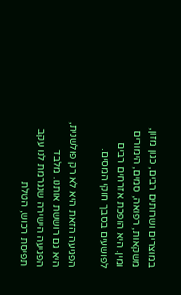במוצרים ושרותים רבים, כגון מזון, משקאות, רפואה, סמים, הימורים ומין. היא הופכת אזרחים רבים לפושעים בסבך חוקי המסים.

הפגיעה הזאת היא לא רק פולשנית, היא גם רוששת אותנו. מלבד הפגיעה הישירה שנגרמת לנו עקב תפיסת רכוש, הטלת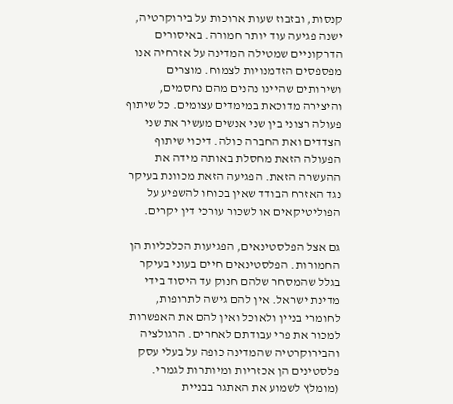קנסות, ובזבוז שעות ארוכות על בירוקרטיה, ישנה פגיעה עוד יותר חמורה. באיסורים הדרקוניים שמטילה המדינה על אזרחיה אנו מפספסים הזדמנויות לצמוח. מוצרים ושירותים שהיינו נהנים מהם נחסמים, והיצירה מדוכאת במימדים עצומים. כל שיתוף פעולה רצוני בין שני אנשים מעשיר את שני הצדדים ואת החברה כולה. דיכוי שיתוף הפעולה הזאת מחסלת באותה מידה את ההעשרה הזאת. הפגיעה הזאת מכוונת בעיקר נגד האזרח הבודד שאין בכוחו להשפיע על הפוליטיקאים או לשכור עורכי דין יקרים.

גם אצל הפלסטינאים, הפגיעות הכלכליות הן החמורות. הפלסטינאים חיים בעוני בעיקר בגלל שהמסחר שלהם חנוק עד היסוד בידי מדינת ישראל. אין להם גישה לתרופות, לחומרי בניין ולאוכל ואין להם את האפשרות למכור את פרי עבודתם לאחרים. הרגולציה והבירוקרטיה שהמדינה כופה על בעלי עסק פלסטינים הן אכזריות ומיותרות לגמרי. (מומלץ לשמוע את האתגר בבניית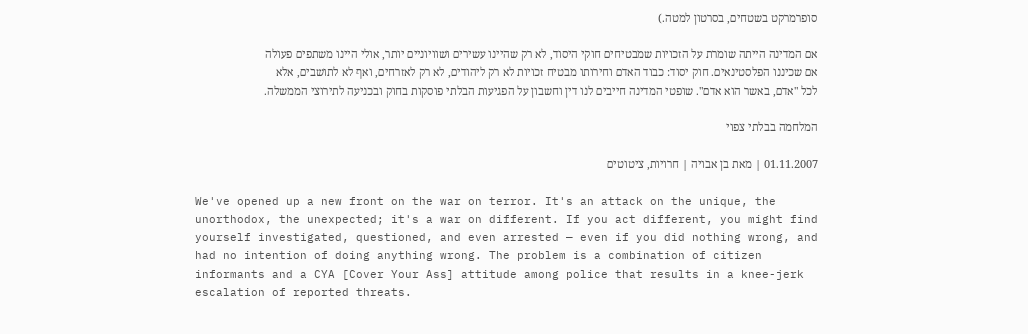סופרמרקט בשטחים, בסרטון למטה.)

אם המדינה הייתה שומרת על הזכויות שמבטיחים חוקי היסוד, לא רק שהיינו עשירים ושוויוניים יותר, אולי היינו משתפים פעולה אם שכיננו הפלסטינאים. חוק יסוד: כבוד האדם וחירותו מבטיח זכויות לא רק ליהודים, לא רק לאזרחים, ואף לא לתושבים, אלא לכל "אדם, באשר הוא אדם". שופטי המדינה חייבים לנו דין וחשבון על הפגיעות הבלתי פוסקות בחוק ובכניעה לתירוצי הממשלה.

המלחמה בבלתי צפוי

01.11.2007 | מאת בן אבויה | חרויות, ציטוטים

We've opened up a new front on the war on terror. It's an attack on the unique, the unorthodox, the unexpected; it's a war on different. If you act different, you might find yourself investigated, questioned, and even arrested — even if you did nothing wrong, and had no intention of doing anything wrong. The problem is a combination of citizen informants and a CYA [Cover Your Ass] attitude among police that results in a knee-jerk escalation of reported threats.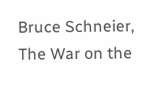Bruce Schneier, The War on the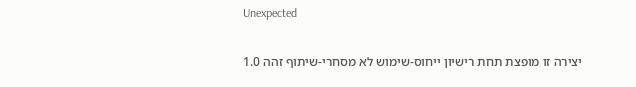Unexpected

יצירה זו מופצת תחת רישיון ייחוס-שימוש לא מסחרי-שיתוף זהה 1.0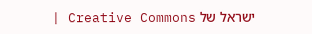ישראל של Creative Commons |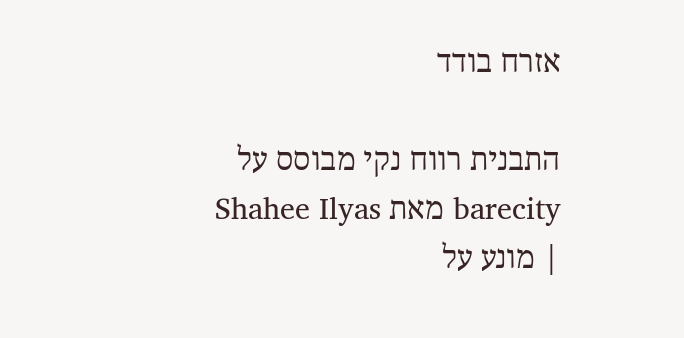אזרח בודד

התבנית רווח נקי מבוסס על barecity מאת Shahee Ilyas | מונע על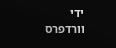ידי וורדפרס